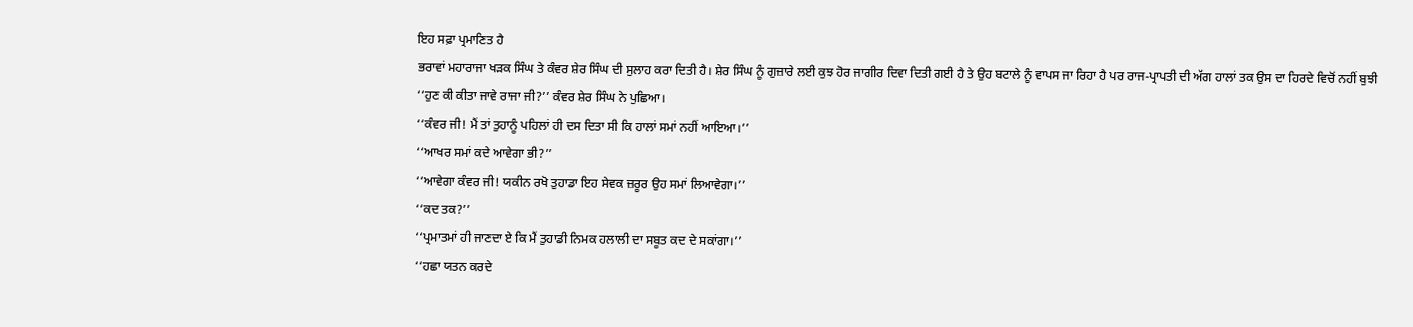ਇਹ ਸਫ਼ਾ ਪ੍ਰਮਾਣਿਤ ਹੈ
ਭਰਾਵਾਂ ਮਹਾਰਾਜਾ ਖੜਕ ਸਿੰਘ ਤੇ ਕੰਵਰ ਸ਼ੇਰ ਸਿੰਘ ਦੀ ਸੁਲਾਹ ਕਰਾ ਦਿਤੀ ਹੈ। ਸ਼ੇਰ ਸਿੰਘ ਨੂੰ ਗੁਜ਼ਾਰੇ ਲਈ ਕੁਝ ਹੋਰ ਜਾਗੀਰ ਦਿਵਾ ਦਿਤੀ ਗਈ ਹੈ ਤੇ ਉਹ ਬਟਾਲੇ ਨੂੰ ਵਾਪਸ ਜਾ ਰਿਹਾ ਹੈ ਪਰ ਰਾਜ-ਪ੍ਰਾਪਤੀ ਦੀ ਅੱਗ ਹਾਲਾਂ ਤਕ ਉਸ ਦਾ ਹਿਰਦੇ ਵਿਚੋਂ ਨਹੀਂ ਬੁਝੀ
‘‘ਹੁਣ ਕੀ ਕੀਤਾ ਜਾਵੇ ਰਾਜਾ ਜੀ?’’ ਕੰਵਰ ਸ਼ੇਰ ਸਿੰਘ ਨੇ ਪੁਛਿਆ।
‘‘ਕੰਵਰ ਜੀ! ਮੈਂ ਤਾਂ ਤੁਹਾਨੂੰ ਪਹਿਲਾਂ ਹੀ ਦਸ ਦਿਤਾ ਸੀ ਕਿ ਹਾਲਾਂ ਸਮਾਂ ਨਹੀਂ ਆਇਆ।’’
‘‘ਆਖਰ ਸਮਾਂ ਕਦੇ ਆਵੇਗਾ ਭੀ?’’
‘‘ਆਵੇਗਾ ਕੰਵਰ ਜੀ! ਯਕੀਨ ਰਖੋ ਤੁਹਾਡਾ ਇਹ ਸੇਵਕ ਜ਼ਰੂਰ ਉਹ ਸਮਾਂ ਲਿਆਵੇਗਾ।’’
‘‘ਕਦ ਤਕ?’’
‘‘ਪ੍ਰਮਾਤਮਾਂ ਹੀ ਜਾਣਦਾ ਏ ਕਿ ਮੈਂ ਤੁਹਾਡੀ ਨਿਮਕ ਹਲਾਲੀ ਦਾ ਸਬੂਤ ਕਦ ਦੇ ਸਕਾਂਗਾ।’’
‘‘ਹਛਾ ਯਤਨ ਕਰਦੇ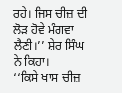ਰਹੇ। ਜਿਸ ਚੀਜ਼ ਦੀ ਲੋੜ ਹੋਵੇ ਮੰਗਵਾ ਲੈਣੀ।’’ ਸ਼ੇਰ ਸਿੰਘ ਨੇ ਕਿਹਾ।
‘‘ਕਿਸੇ ਖਾਸ ਚੀਜ਼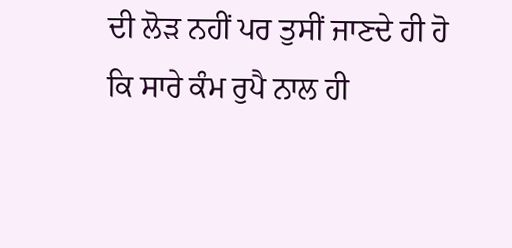ਦੀ ਲੋੜ ਨਹੀਂ ਪਰ ਤੁਸੀਂ ਜਾਣਦੇ ਹੀ ਹੋ ਕਿ ਸਾਰੇ ਕੰਮ ਰੁਪੈ ਨਾਲ ਹੀ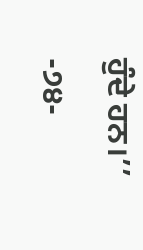ਹੁੰਦੇ ਹਨ।’’
-੭੪-